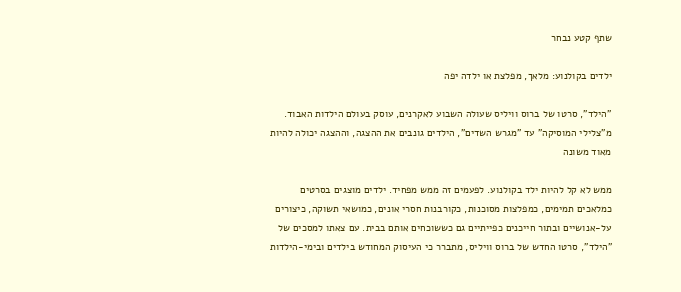שתף קטע נבחר

ילדים בקולנוע: מלאך, מפלצת או ילדה יפה

"הילד", סרטו של ברוס וויליס שעולה השבוע לאקרנים, עוסק בעולם הילדות האבוד. מ"צלילי המוסיקה" עד "מגרש השדים", הילדים גונבים את ההצגה, וההצגה יכולה להיות מאוד משונה

ממש לא קל להיות ילד בקולנוע. לפעמים זה ממש מפחיד. ילדים מוצגים בסרטים כמלאכים תמימים, כמפלצות מסוכנות, כקורבנות חסרי אונים, כמושאי תשוקה, כיצורים על-אנושיים ובתור חייכנים כפייתיים גם כששוכחים אותם בבית. עם צאתו למסכים של "הילד", סרטו החדש של ברוס וויליס, מתברר כי העיסוק המחודש בילדים ובימי-הילדות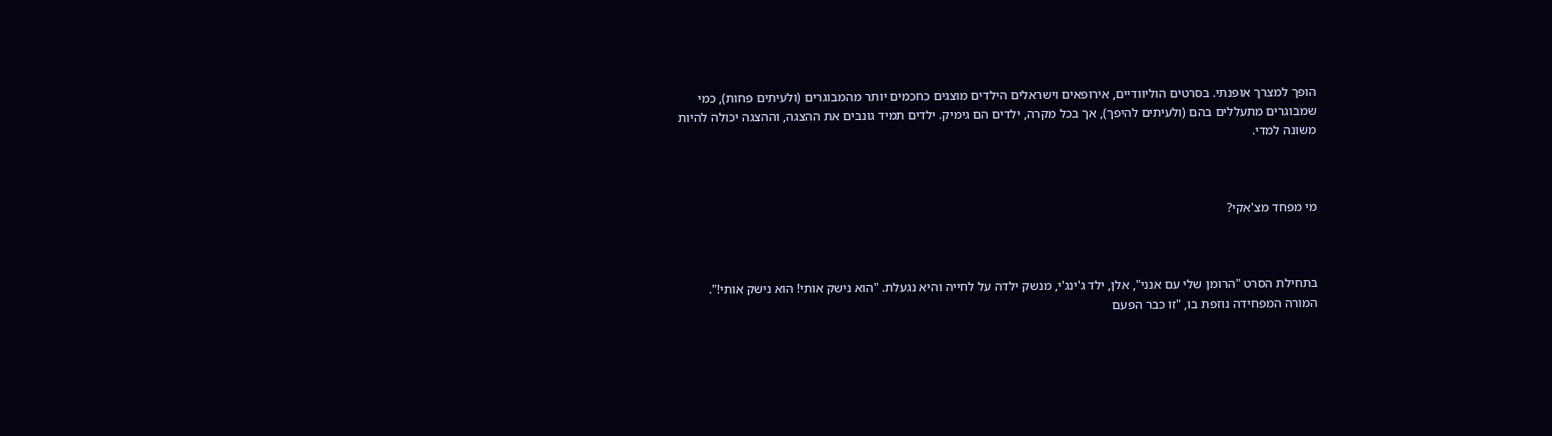הופך למצרך אופנתי. בסרטים הוליוודיים, אירופאים וישראלים הילדים מוצגים כחכמים יותר מהמבוגרים (ולעיתים פחות), כמי שמבוגרים מתעללים בהם (ולעיתים להיפך), אך בכל מקרה, ילדים הם גימיק. ילדים תמיד גונבים את ההצגה, וההצגה יכולה להיות משונה למדי.



מי מפחד מצ'אקי?



בתחילת הסרט "הרומן שלי עם אנני", אלן, ילד ג'ינג'י, מנשק ילדה על לחייה והיא נגעלת. "הוא נישק אותי! הוא נישק אותי!". המורה המפחידה נוזפת בו, "זו כבר הפעם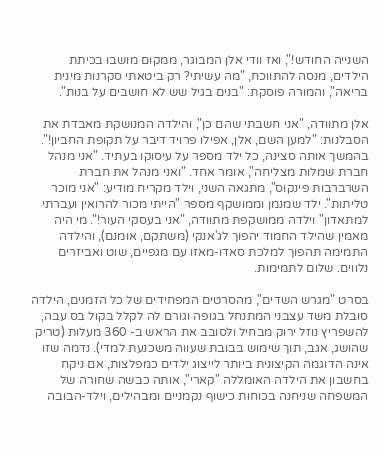השנייה החודש!", ואז וודי אלן המבוגר, ממקום מושבו בכיתת הילדים, מנסה להתווכח, "מה עשיתי? רק ביטאתי סקרנות מינית בריאה", והמורה פוסקת: "בנים בגיל שש לא חושבים על בנות".

אלן מתוודה, "אני חשבתי שהם כן", והילדה המנושקת מאבדת את הסבלנות: "למען השם, אלן, אפילו פרויד דיבר על תקופת החביון!". בהמשך אותה סצינה, כל ילד מספר על עיסוקו בעתיד. "אני מנהל חברת שמלות מצליחה", אומר אחד. "ואני מנהל את חברת השרברבות פינקוס", מתגאה השני, וילד מקריח מודיע: "אני מוכר טליתות". ילד שמנמן וממושקף מספר "הייתי מכור להרואין ועברתי למתאדון" וילדה ממושקפת מתוודה, "אני בעסקי העור!". מי היה מאמין שהילד החמוד יהפוך לג'אנקי (משתקם, אומנם), והילדה התמימה תהפוך למלכת סאדו-מאזו עם מגפיים, שוט ואביזרים נלווים. שלום לתמימות.

בסרט "מגרש השדים", מהסרטים המפחידים של כל הזמנים, הילדה סובלת משד עצבני המתנחל בגופה וגורם לה לקלל בקול בס עבה, להשפריץ נוזל ירוק מבחיל ולסובב את הראש ב- 360 מעלות (טריק שהושג, אגב, תוך שימוש בבובת שעווה משכנעת למדי). נדמה שזו אינה הדוגמה הקיצונית ביותר לייצוג ילדים כמפלצות, אם ניקח בחשבון את הילדה האומללה "קארי", אותה כבשה שחורה של המשפחה שניחנה בכוחות כישוף נקמניים ומבהילים, וילד-הבובה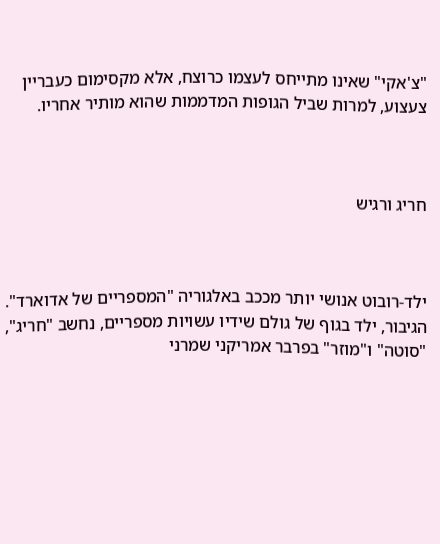"צ'אקי" שאינו מתייחס לעצמו כרוצח, אלא מקסימום כעבריין צעצוע, למרות שביל הגופות המדממות שהוא מותיר אחריו.



חריג ורגיש



ילד-רובוט אנושי יותר מככב באלגוריה "המספריים של אדוארד". הגיבור, ילד בגוף של גולם שידיו עשויות מספריים, נחשב "חריג", "סוטה" ו"מוזר" בפרבר אמריקני שמרני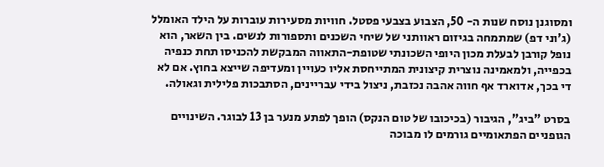ומסוגנן נוסח שנות ה- 50, הצבוע בצבעי פסטל. חוויות מסעירות עוברות על הילד האומלל (ג'וני דפ) שמתמחה בגיזום ראוותני של שיחי השכנים ותספורות לנשים. בין השאר, הוא נופל קורבן לבעלת מכון היופי השכונתי שטופת-התאווה המבקשת להכניסו תחת כנפיה בכפייה, ולמאמינה נוצרית קיצונית המתייחסת אליו כעויין ומעדיפה שייצא בחוץ. אם לא די בכך, אדוארד אף חווה אהבה נכזבת, ניצול בידי עבריינים, הסתבכות פלילית וגאולה.

בסרט "ביג", הגיבור (בכיכובו של טום הנקס) הופך לפתע מנער בן 13 לבוגר. השינויים הגופניים הפתאומיים גורמים לו מבוכה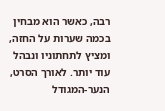רבה, כאשר הוא מבחין בכמה שערות על החזה, ומציץ לתחתוניו ונבהל עוד יותר. לאורך הסרט, הנער-המגודל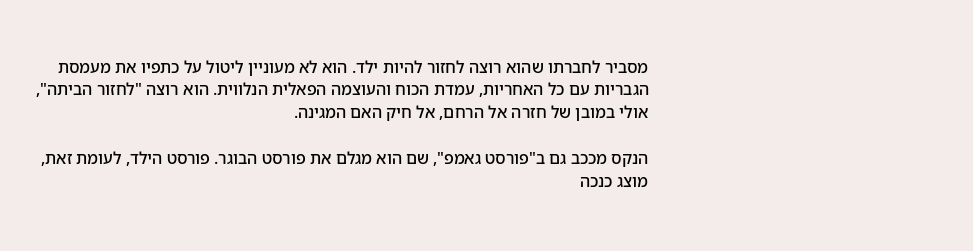מסביר לחברתו שהוא רוצה לחזור להיות ילד. הוא לא מעוניין ליטול על כתפיו את מעמסת הגבריות עם כל האחריות, עמדת הכוח והעוצמה הפאלית הנלווית. הוא רוצה "לחזור הביתה", אולי במובן של חזרה אל הרחם, אל חיק האם המגינה.

הנקס מככב גם ב"פורסט גאמפ", שם הוא מגלם את פורסט הבוגר. פורסט הילד, לעומת זאת, מוצג כנכה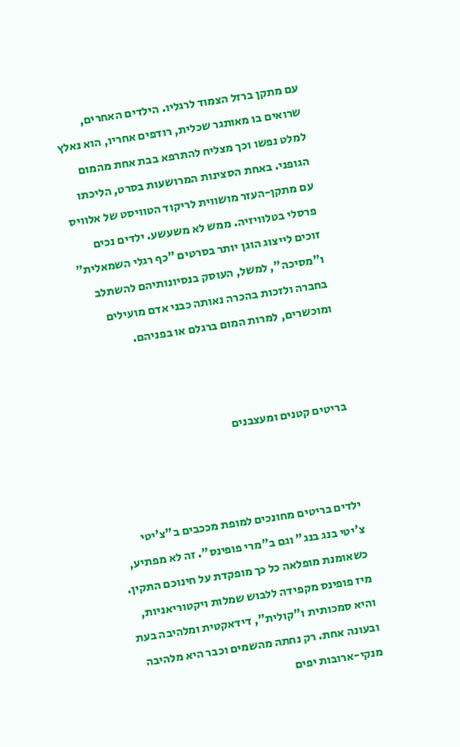עם מתקן ברזל הצמוד לרגליו. הילדים האחרים, שרואים בו מאותגר שכלית, רודפים אחריו, הוא נאלץ למלט נפשו וכך מצליח להתרפא בבת אחת מהמום הגופני. באחת הסצינות המרושעות בסרט, הליכתו עם מתקן-העזר מושווית לריקוד הטוויסט של אלוויס פרסלי בטלוויזיה. ממש לא משעשע. ילדים נכים זוכים לייצוג הוגן יותר בסרטים "כף רגלי השמאלית" ו"מסיכה", למשל, העוסק בנסיונותיהם להשתלב בחברה ולזכות בהכרה נאותה כבני אדם מועילים ומוכשרים, למרות המום ברגלם או בפניהם.



בריטים קטנים ומעצבנים



ילדים בריטים מחונכים למופת מככבים ב"צ'יטי צ'יטי בנג בנג" וגם ב"מרי פופינס". זה לא מפתיע, כשאומנת מופלאה כל כך מופקדת על חינוכם התקין. מיז פופינס מקפידה ללבוש שמלות ויקטוריאניות, והיא סמכותית ו"קולית", דידאקטית ומלהיבה בעת ובעונה אחת. רק נחתה מהשמים וכבר היא מלהיבה מנקי-ארובות יפים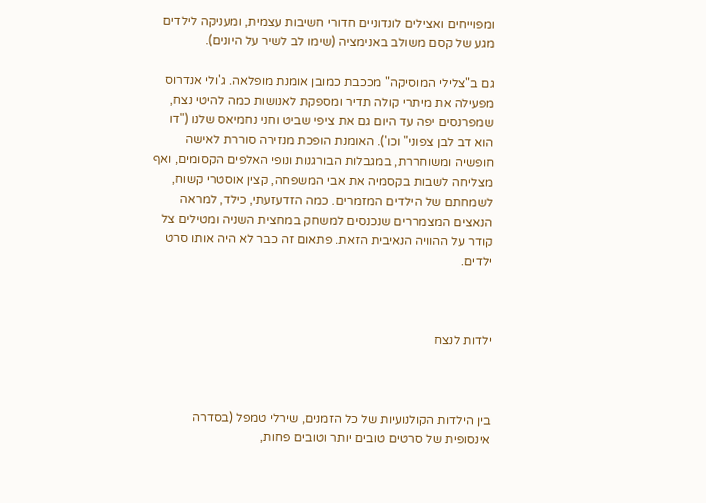ומפוייחים ואצילים לונדוניים חדורי חשיבות עצמית, ומעניקה לילדים מגע של קסם משולב באנימציה (שימו לב לשיר על היונים).

גם ב"צלילי המוסיקה" מככבת כמובן אומנת מופלאה. ג'ולי אנדרוס מפעילה את מיתרי קולה תדיר ומספקת לאנושות כמה להיטי נצח, שמפרנסים יפה עד היום גם את ציפי שביט וחני נחמיאס שלנו ("דו הוא דב לבן צפוני" וכו'). האומנת הופכת מנזירה סוררת לאישה חופשיה ומשוחררת, במגבלות הבורגנות ונופי האלפים הקסומים, ואף מצליחה לשבות בקסמיה את אבי המשפחה, קצין אוסטרי קשוח, לשמחתם של הילדים המזמרים. כמה הזדעזעתי, כילד, למראה הנאצים המצמררים שנכנסים למשחק במחצית השניה ומטילים צל קודר על ההוויה הנאיבית הזאת. פתאום זה כבר לא היה אותו סרט ילדים.



ילדות לנצח



בין הילדות הקולנועיות של כל הזמנים, שירלי טמפל (בסדרה אינסופית של סרטים טובים יותר וטובים פחות,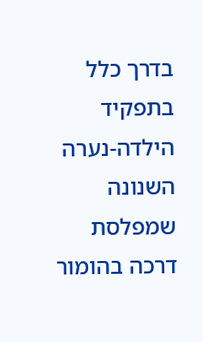בדרך כלל בתפקיד הילדה-נערה השנונה שמפלסת דרכה בהומור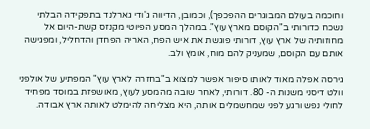וחוכמה בעולם המבוגרים ההפכפך), וכמובן, הדיווה ג'ודי גארלנד בתפקידה הבלתי נשכח כדורותי ב"הקוסם מארץ עוץ". במהלך המסע הפיוטי מקנזס קשת-היום אל מחוזותיה של ארץ עוץ, דורותי פוגשת את איש הפח, האריה הפחדן והדחליל, ומפגישה אותם עם הקוסם, שמעניק להם מוח, אומץ ולב.

גירסה אפלה מאוד לאותו סיפור אפשר למצוא ב"בחזרה לארץ עוץ" המפתיע של אולפני וולט דיסני משנות ה- 80. דורותי, לאחר שובה מהמסע לעוץ, מאושפזת במוסד מפחיד לחולי נפש ורגע לפני שמחשמלים אותה, היא מצליחה להימלט לאותה ארץ אבודה.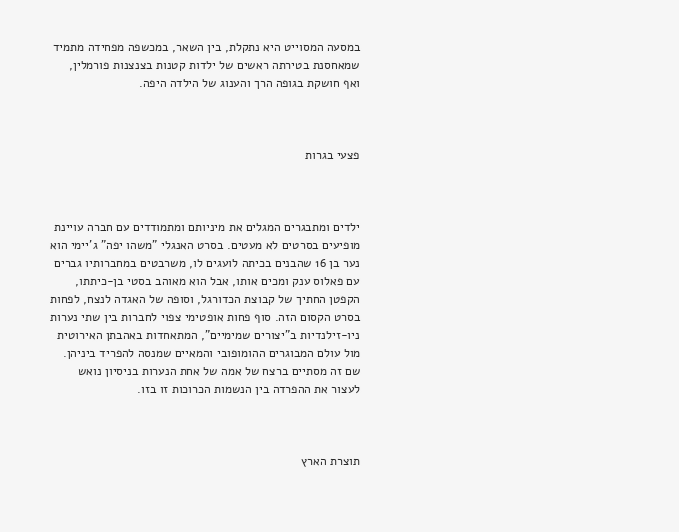במסעה המסוייט היא נתקלת, בין השאר, במכשפה מפחידה מתמיד שמאחסנת בטירתה ראשים של ילדות קטנות בצנצנות פורמלין, ואף חושקת בגופה הרך והענוג של הילדה היפה.



פצעי בגרות



ילדים ומתבגרים המגלים את מיניותם ומתמודדים עם חברה עויינת מופיעים בסרטים לא מעטים. בסרט האנגלי "משהו יפה" ג'יימי הוא נער בן 16 שהבנים בכיתה לועגים לו, משרבטים במחברותיו גברים עם פאלוס ענק ומכים אותו, אבל הוא מאוהב בסטי בן-כיתתו, הקפטן החתיך של קבוצת הכדורגל, וסופה של האגדה לנצח, לפחות בסרט הקסום הזה. סוף פחות אופטימי צפוי לחברות בין שתי נערות ניו-זילנדיות ב"יצורים שמימיים", המתאחדות באהבתן האירוטית מול עולם המבוגרים ההומופובי והמאיים שמנסה להפריד ביניהן. שם זה מסתיים ברצח של אמה של אחת הנערות בניסיון נואש לעצור את ההפרדה בין הנשמות הכרוכות זו בזו.



תוצרת הארץ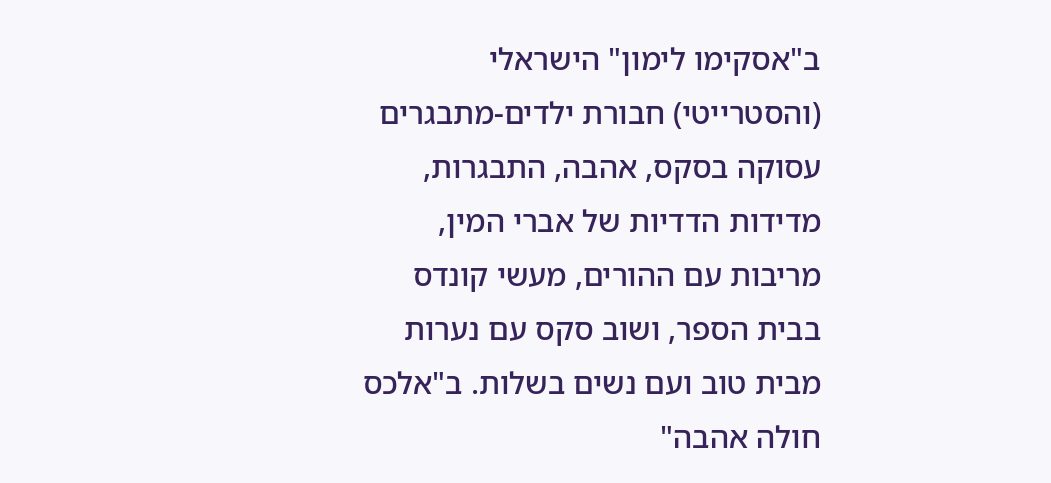ב"אסקימו לימון" הישראלי (והסטרייטי) חבורת ילדים-מתבגרים עסוקה בסקס, אהבה, התבגרות, מדידות הדדיות של אברי המין, מריבות עם ההורים, מעשי קונדס בבית הספר, ושוב סקס עם נערות מבית טוב ועם נשים בשלות. ב"אלכס חולה אהבה"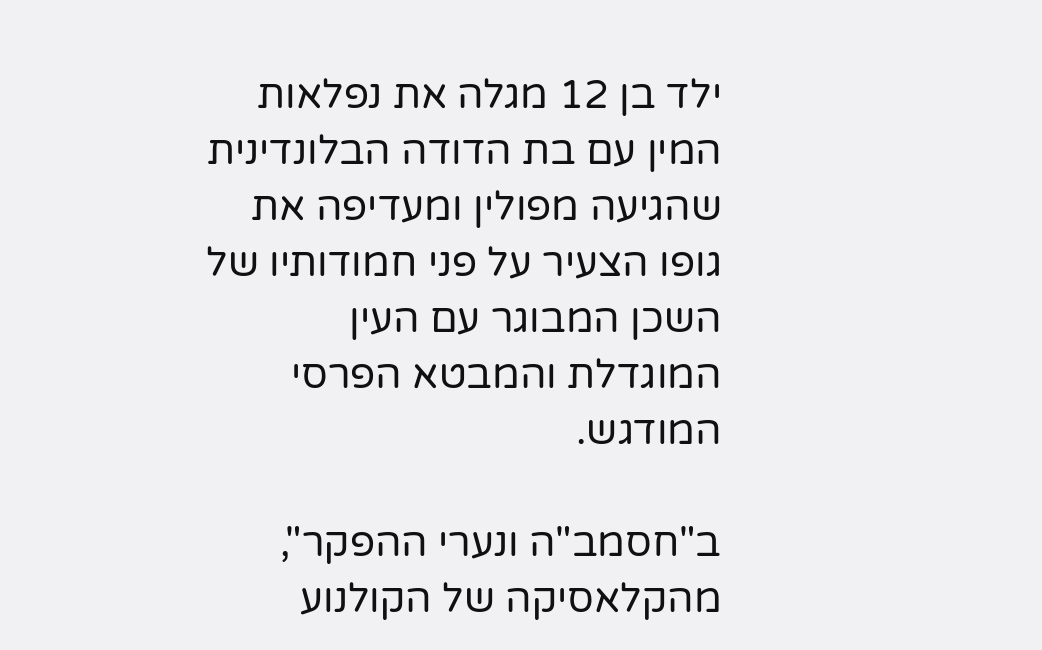ילד בן 12 מגלה את נפלאות המין עם בת הדודה הבלונדינית שהגיעה מפולין ומעדיפה את גופו הצעיר על פני חמודותיו של השכן המבוגר עם העין המוגדלת והמבטא הפרסי המודגש.

ב"חסמב"ה ונערי ההפקר", מהקלאסיקה של הקולנוע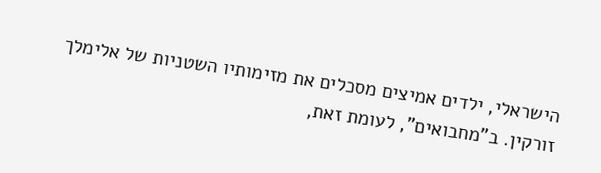הישראלי, ילדים אמיצים מסכלים את מזימותיו השטניות של אלימלך זורקין. ב"מחבואים", לעומת זאת,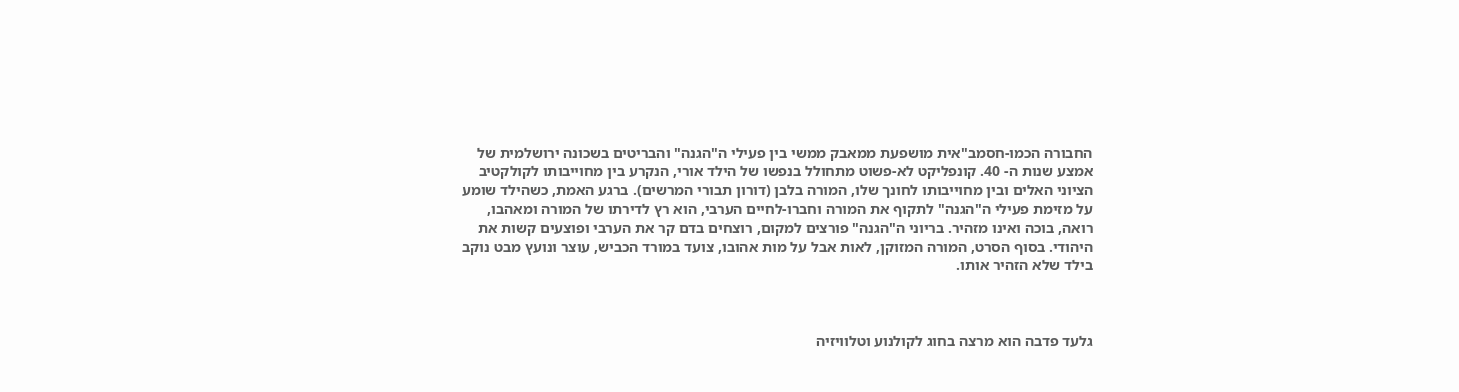החבורה הכמו-חסמב"אית מושפעת ממאבק ממשי בין פעילי ה"הגנה" והבריטים בשכונה ירושלמית של אמצע שנות ה- 40. קונפליקט לא-פשוט מתחולל בנפשו של הילד אורי, הנקרע בין מחוייבותו לקולקטיב הציוני האלים ובין מחוייבותו לחונך שלו, המורה בלבן (דורון תבורי המרשים). ברגע האמת, כשהילד שומע על מזימת פעילי ה"הגנה" לתקוף את המורה וחברו-לחיים הערבי, הוא רץ לדירתו של המורה ומאהבו, רואה, בוכה ואינו מזהיר. בריוני ה"הגנה" פורצים למקום, רוצחים בדם קר את הערבי ופוצעים קשות את היהודי. בסוף הסרט, המורה המזוקן, לאות אבל על מות אהובו, צועד במורד הכביש, עוצר ונועץ מבט נוקב בילד שלא הזהיר אותו.



גלעד פדבה הוא מרצה בחוג לקולנוע וטלוויזיה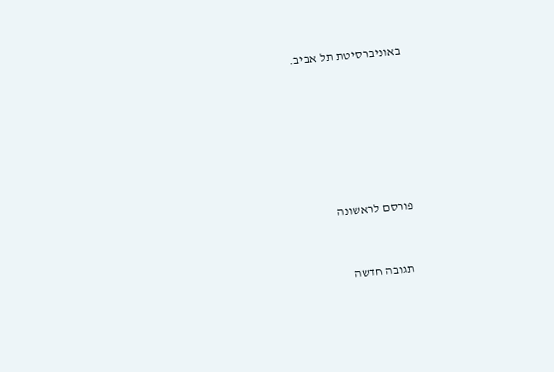באוניברסיטת תל אביב.









פורסם לראשונה



  תגובה חדשה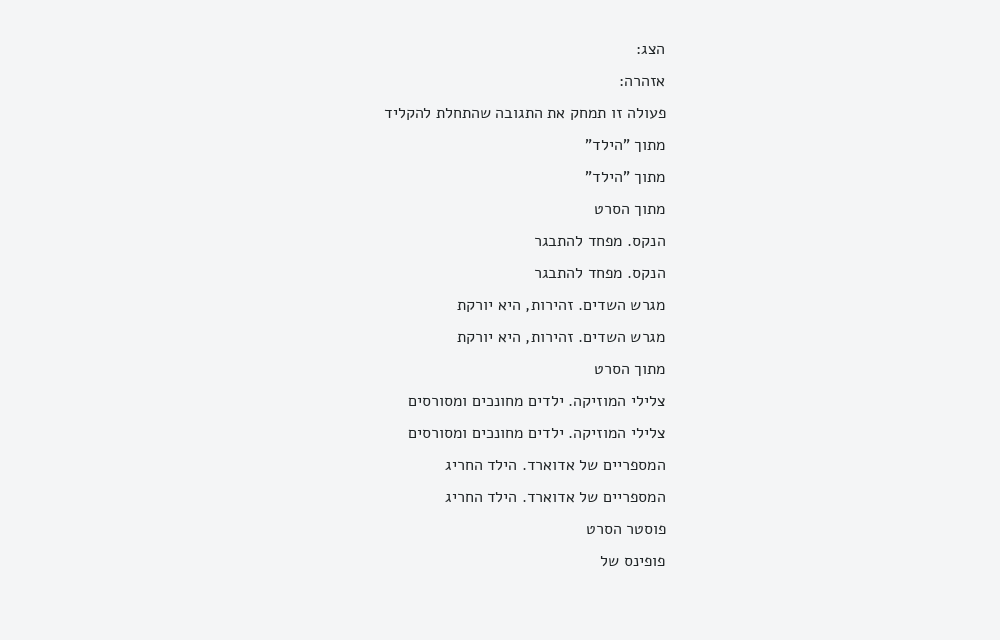הצג:
אזהרה:
פעולה זו תמחק את התגובה שהתחלת להקליד
מתוך "הילד"
מתוך "הילד"
מתוך הסרט
הנקס. מפחד להתבגר
הנקס. מפחד להתבגר
מגרש השדים. זהירות, היא יורקת
מגרש השדים. זהירות, היא יורקת
מתוך הסרט
צלילי המוזיקה. ילדים מחונכים ומסורסים
צלילי המוזיקה. ילדים מחונכים ומסורסים
המספריים של אדוארד. הילד החריג
המספריים של אדוארד. הילד החריג
פוסטר הסרט
פופינס של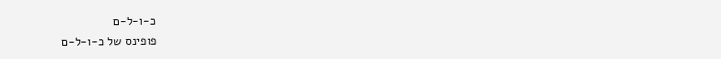כ-ו-ל-ם
פופינס של כ-ו-ל-ם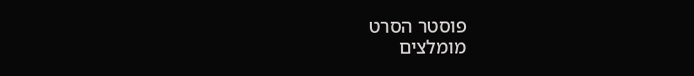פוסטר הסרט
מומלצים